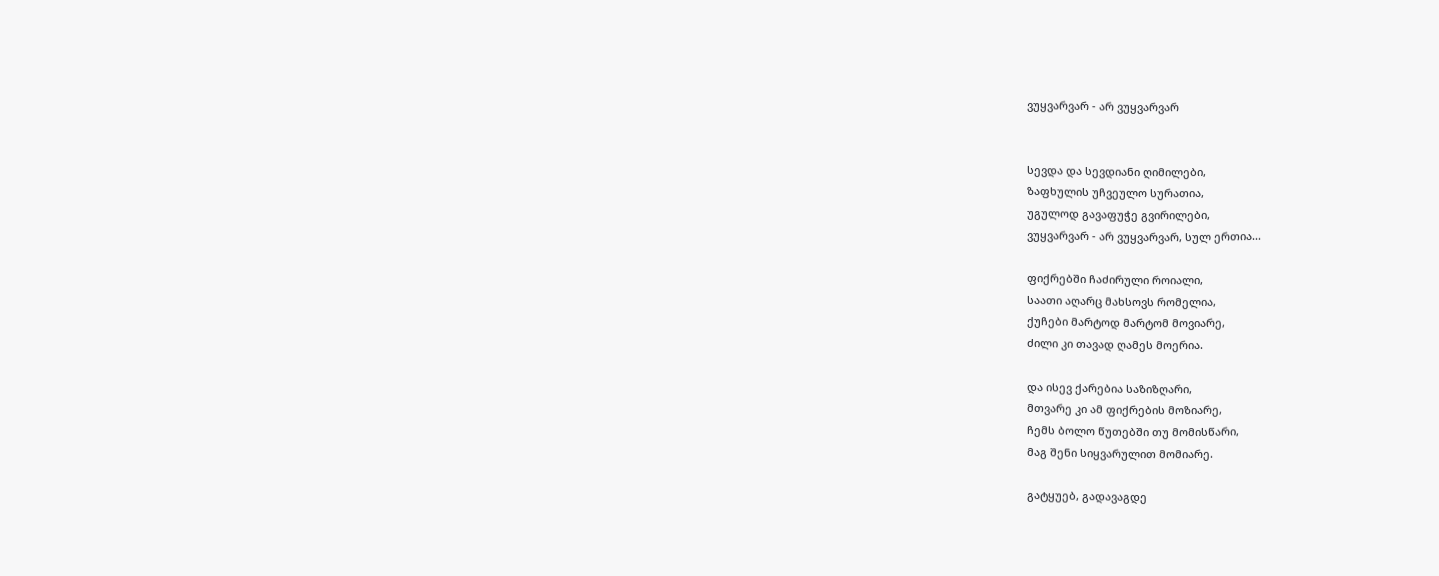ვუყვარვარ - არ ვუყვარვარ


სევდა და სევდიანი ღიმილები,
ზაფხულის უჩვეულო სურათია,
უგულოდ გავაფუჭე გვირილები,
ვუყვარვარ - არ ვუყვარვარ, სულ ერთია...

ფიქრებში ჩაძირული როიალი,
საათი აღარც მახსოვს რომელია,
ქუჩები მარტოდ მარტომ მოვიარე,
ძილი კი თავად ღამეს მოერია.

და ისევ ქარებია საზიზღარი,
მთვარე კი ამ ფიქრების მოზიარე,
ჩემს ბოლო წუთებში თუ მომისწარი,
მაგ შენი სიყვარულით მომიარე.

გატყუებ, გადავაგდე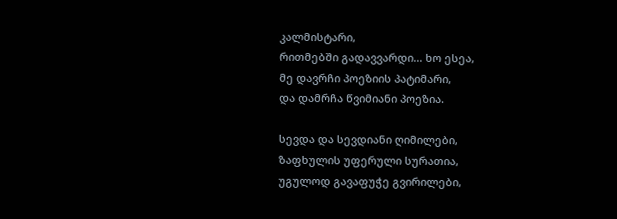კალმისტარი,
რითმებში გადავვარდი... ხო ესეა,
მე დავრჩი პოეზიის პატიმარი,
და დამრჩა წვიმიანი პოეზია.

სევდა და სევდიანი ღიმილები,
ზაფხულის უფერული სურათია,
უგულოდ გავაფუჭე გვირილები,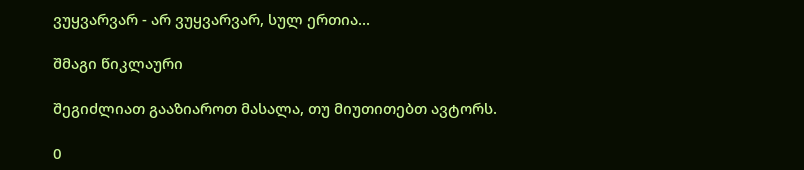ვუყვარვარ - არ ვუყვარვარ, სულ ერთია...

შმაგი წიკლაური

შეგიძლიათ გააზიაროთ მასალა, თუ მიუთითებთ ავტორს.

0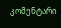კომენტარი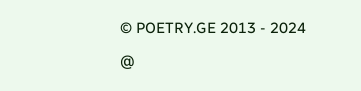© POETRY.GE 2013 - 2024

@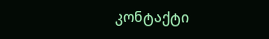კონტაქტი